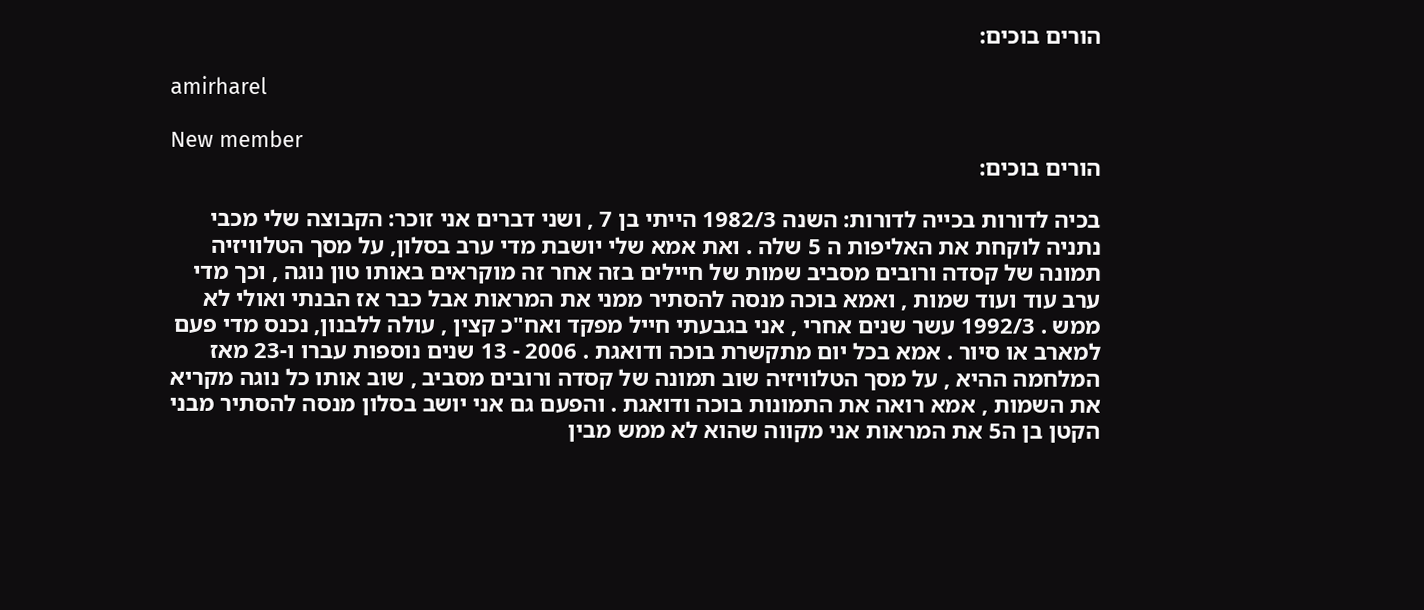הורים בוכים:

amirharel

New member
הורים בוכים:

בכיה לדורות בכייה לדורות: השנה 1982/3 הייתי בן 7 , ושני דברים אני זוכר: הקבוצה שלי מכבי נתניה לוקחת את האליפות ה 5 שלה . ואת אמא שלי יושבת מדי ערב בסלון, על מסך הטלוויזיה תמונה של קסדה ורובים מסביב שמות של חיילים בזה אחר זה מוקראים באותו טון נוגה , וכך מדי ערב עוד ועוד שמות , ואמא בוכה מנסה להסתיר ממני את המראות אבל כבר אז הבנתי ואולי לא ממש . 1992/3 עשר שנים אחרי , אני בגבעתי חייל מפקד ואח"כ קצין , עולה ללבנון, נכנס מדי פעם למארב או סיור . אמא בכל יום מתקשרת בוכה ודואגת . 2006 - 13 שנים נוספות עברו ו-23 מאז המלחמה ההיא , על מסך הטלוויזיה שוב תמונה של קסדה ורובים מסביב , שוב אותו כל נוגה מקריא את השמות , אמא רואה את התמונות בוכה ודואגת . והפעם גם אני יושב בסלון מנסה להסתיר מבני הקטן בן ה5 את המראות אני מקווה שהוא לא ממש מבין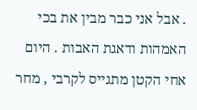. אבל אני כבר מבין את בכי האמהות ודאגת האבות . היום אחי הקטן מתגייס לקרבי , מחר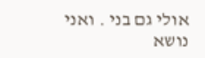אולי גם בני . ואני נושא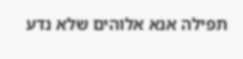תפילה אנא אלוהים שלא נדע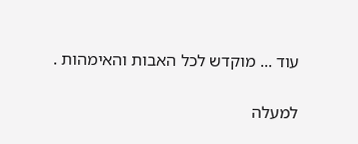עוד ... מוקדש לכל האבות והאימהות .

למעלה